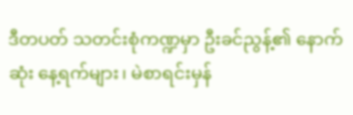ဒီတပတ် သတင်းစုံကဏ္ဍမှာ ဦးခင်ညွန့်၏ နောက်ဆုံး နေ့ရက်များ၊ မဲစာရင်းမှန်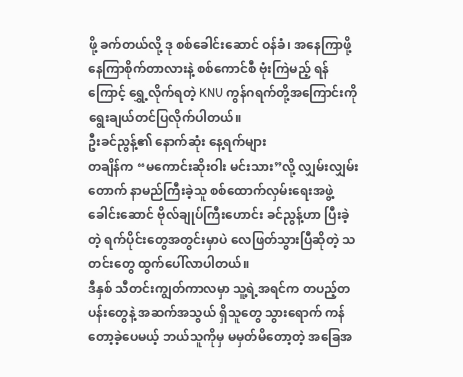ဖို့ ခက်တယ်လို့ ဒု စစ်ခေါင်းဆောင် ဝန်ခံ၊ အနေကြာဖို့ နေကြာစိုက်တာလားနဲ့ စစ်ကောင်စီ ဗုံးကြဲမည့် ရန်ကြောင့် ရွှေ့လိုက်ရတဲ့ KNU ကွန်ဂရက်တို့အကြောင်းကို ရွေးချယ်တင်ပြလိုက်ပါတယ်။
ဦးခင်ညွန့်၏ နောက်ဆုံး နေ့ရက်များ
တချိန်က “မကောင်းဆိုးဝါး မင်းသား”လို့ လျှမ်းလျှမ်းတောက် နာမည်ကြီးခဲ့သူ စစ်ထောက်လှမ်းရေးအဖွဲ့ ခေါင်းဆောင် ဗိုလ်ချုပ်ကြီးဟောင်း ခင်ညွန့်ဟာ ပြီးခဲ့တဲ့ ရက်ပိုင်းတွေအတွင်းမှာပဲ လေဖြတ်သွားပြီဆိုတဲ့ သတင်းတွေ ထွက်ပေါ်လာပါတယ်။
ဒီနှစ် သီတင်းကျွတ်ကာလမှာ သူ့ရဲ့အရင်က တပည့်တပန်းတွေနဲ့ အဆက်အသွယ် ရှိသူတွေ သွားရောက် ကန်တော့ခဲ့ပေမယ့် ဘယ်သူကိုမှ မမှတ်မိတော့တဲ့ အခြေအ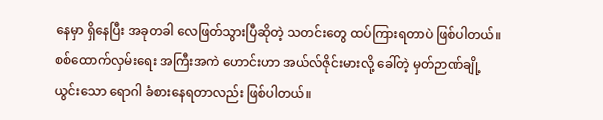နေမှာ ရှိနေပြီး အခုတခါ လေဖြတ်သွားပြီဆိုတဲ့ သတင်းတွေ ထပ်ကြားရတာပဲ ဖြစ်ပါတယ်။
စစ်ထောက်လှမ်းရေး အကြီးအကဲ ဟောင်းဟာ အယ်လ်ဇိုင်းမားလို့ ခေါ်တဲ့ မှတ်ဉာဏ်ချို့ယွင်းသော ရောဂါ ခံစားနေရတာလည်း ဖြစ်ပါတယ်။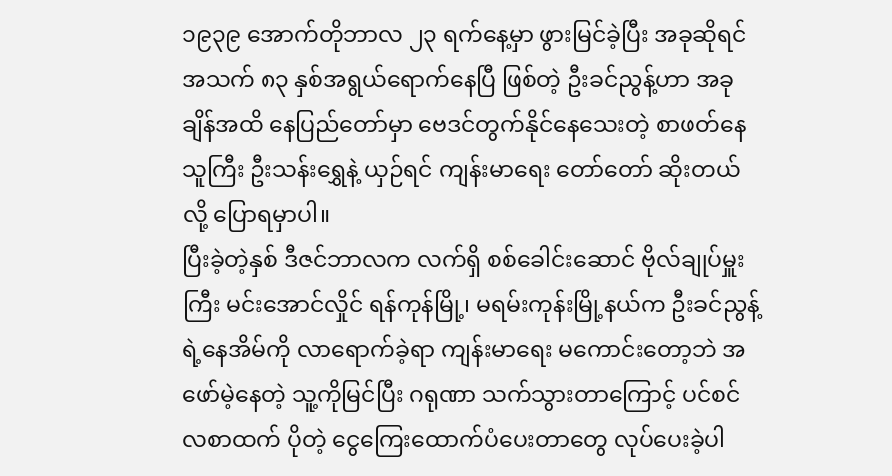၁၉၃၉ အောက်တိုဘာလ ၂၃ ရက်နေ့မှာ ဖွားမြင်ခဲ့ပြီး အခုဆိုရင် အသက် ၈၃ နှစ်အရွယ်ရောက်နေပြီ ဖြစ်တဲ့ ဦးခင်ညွန့်ဟာ အခုချိန်အထိ နေပြည်တော်မှာ ဗေဒင်တွက်နိုင်နေသေးတဲ့ စာဖတ်နေသူကြီး ဦးသန်းရွှေနဲ့ ယှဉ်ရင် ကျန်းမာရေး တော်တော် ဆိုးတယ်လို့ ပြောရမှာပါ။
ပြီးခဲ့တဲ့နှစ် ဒီဇင်ဘာလက လက်ရှိ စစ်ခေါင်းဆောင် ဗိုလ်ချုပ်မှူးကြီး မင်းအောင်လှိုင် ရန်ကုန်မြို့၊ မရမ်းကုန်းမြို့နယ်က ဦးခင်ညွန့်ရဲ့နေအိမ်ကို လာရောက်ခဲ့ရာ ကျန်းမာရေး မကောင်းတော့ဘဲ အဖော်မဲ့နေတဲ့ သူ့ကိုမြင်ပြီး ဂရုဏာ သက်သွားတာကြောင့် ပင်စင်လစာထက် ပိုတဲ့ ငွေကြေးထောက်ပံပေးတာတွေ လုပ်ပေးခဲ့ပါ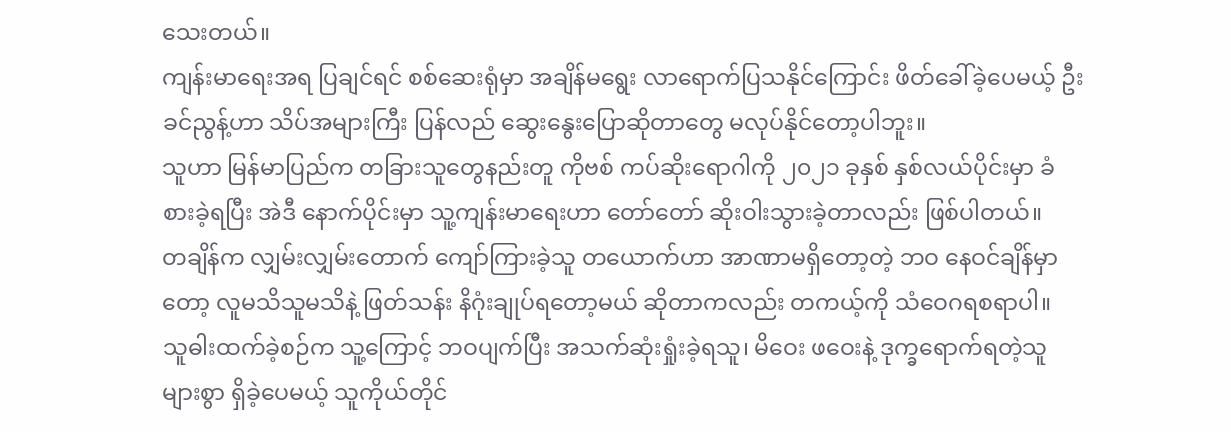သေးတယ်။
ကျန်းမာရေးအရ ပြချင်ရင် စစ်ဆေးရုံမှာ အချိန်မရွေး လာရောက်ပြသနိုင်ကြောင်း ဖိတ်ခေါ်ခဲ့ပေမယ့် ဦးခင်ညွန့်ဟာ သိပ်အများကြီး ပြန်လည် ဆွေးနွေးပြောဆိုတာတွေ မလုပ်နိုင်တော့ပါဘူး။
သူဟာ မြန်မာပြည်က တခြားသူတွေနည်းတူ ကိုဗစ် ကပ်ဆိုးရောဂါကို ၂၀၂၁ ခုနှစ် နှစ်လယ်ပိုင်းမှာ ခံစားခဲ့ရပြီး အဲဒီ နောက်ပိုင်းမှာ သူ့ကျန်းမာရေးဟာ တော်တော် ဆိုးဝါးသွားခဲ့တာလည်း ဖြစ်ပါတယ်။
တချိန်က လျှမ်းလျှမ်းတောက် ကျော်ကြားခဲ့သူ တယောက်ဟာ အာဏာမရှိတော့တဲ့ ဘဝ နေဝင်ချိန်မှာတော့ လူမသိသူမသိနဲ့ ဖြတ်သန်း နိဂုံးချုပ်ရတော့မယ် ဆိုတာကလည်း တကယ့်ကို သံဝေဂရစရာပါ။
သူဓါးထက်ခဲ့စဉ်က သူ့ကြောင့် ဘဝပျက်ပြီး အသက်ဆုံးရှုံးခဲ့ရသူ၊ မိဝေး ဖဝေးနဲ့ ဒုက္ခရောက်ရတဲ့သူ များစွာ ရှိခဲ့ပေမယ့် သူကိုယ်တိုင်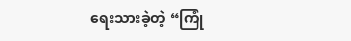ရေးသားခဲ့တဲ့ “ကြုံ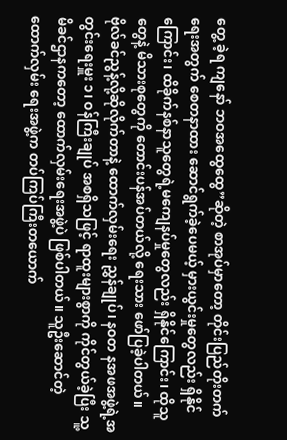တွေ့ ခဲ့ရ ကျနော် ဘဝအထွေထွေ”ဆိုတဲ့ စာအုပ်မှာတော့ တိုင်းပြည်တိုးတက်ရေးအတွက် စေတနာထား ဆောင်ရွက်ခဲ့ပေမယ့် မှားယွင်းမှုတွေလည်း ရှိနိုင်ကြောင်း၊ ထိခိုက်နစ်နာသူတွေရဲ့မကျေနပ်မှုတွေလည်း ရှိနိုင်ကြောင်း၊ ထိုသူတွေနဲ့ မိသားစုတွေကို တောင်းပန်အပ်တယ်လို့ ရေးသား ဖော်ပြခဲ့ပါတယ်။
ဗိုလ်ခင်ညွန့်လို့ဆိုလိုက်တာနဲ့ ထောက်လှမ်းရေး ညွှန်ချုပ်၊ နဝတ နအဖအဖွဲ့ရဲ့အတွင်းရေးမှူး ၁၊ ဝန်ကြီးချုပ် အစရှိသဖြင့် ရာထူးများစွာကို ကိုင်တွယ်ခဲ့ပြီး သူ့မိခင်ဌာနကတော့ ထောက်လှမ်းရေးအဖွဲ့ပဲ ဖြစ်ပါတယ်။ သူဦးဆောင်တဲ့ ထောက်လှမ်း ရေးအဖွဲ့က တပ်ကြပ်ကြီးတယောက်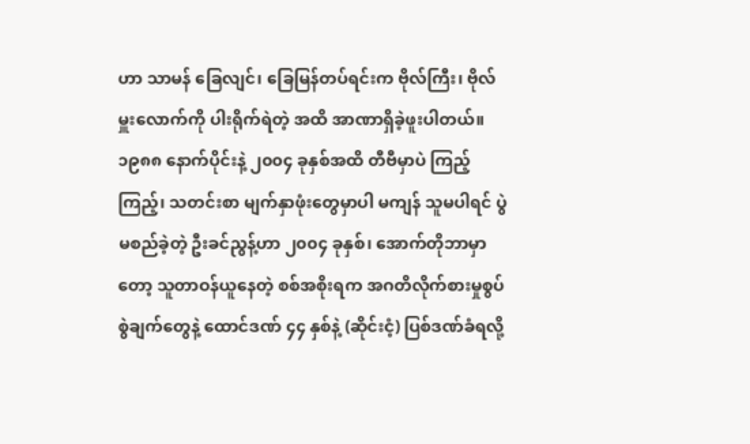ဟာ သာမန် ခြေလျင်၊ ခြေမြန်တပ်ရင်းက ဗိုလ်ကြီး၊ ဗိုလ်မှူးလောက်ကို ပါးရိုက်ရဲတဲ့ အထိ အာဏာရှိခဲ့ဖူးပါတယ်။
၁၉၈၈ နောက်ပိုင်းနဲ့ ၂၀၀၄ ခုနှစ်အထိ တီဗီမှာပဲ ကြည့်ကြည့်၊ သတင်းစာ မျက်နှာဖုံးတွေမှာပါ မကျန် သူမပါရင် ပွဲမစည်ခဲ့တဲ့ ဦးခင်ညွန့်ဟာ ၂၀၀၄ ခုနှစ်၊ အောက်တိုဘာမှာတော့ သူတာဝန်ယူနေတဲ့ စစ်အစိုးရက အဂတိလိုက်စားမှုစွပ်စွဲချက်တွေနဲ့ ထောင်ဒဏ် ၄၄ နှစ်နဲ့ (ဆိုင်းငံ့) ပြစ်ဒဏ်ခံရလို့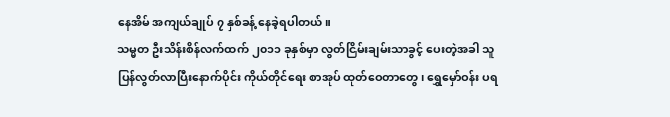နေအိမ် အကျယ်ချုပ် ၇ နှစ်ခန့် နေခဲ့ရပါတယ်။
သမ္မတ ဦးသိန်းစိန်လက်ထက် ၂၀၁၁ ခုနှစ်မှာ လွတ်ငြိမ်းချမ်းသာခွင့် ပေးတဲ့အခါ သူပြန်လွတ်လာပြီးနောက်ပိုင်း ကိုယ်တိုင်ရေး စာအုပ် ထုတ်ဝေတာတွေ၊ ရွှေမှော်ဝန်း ပရ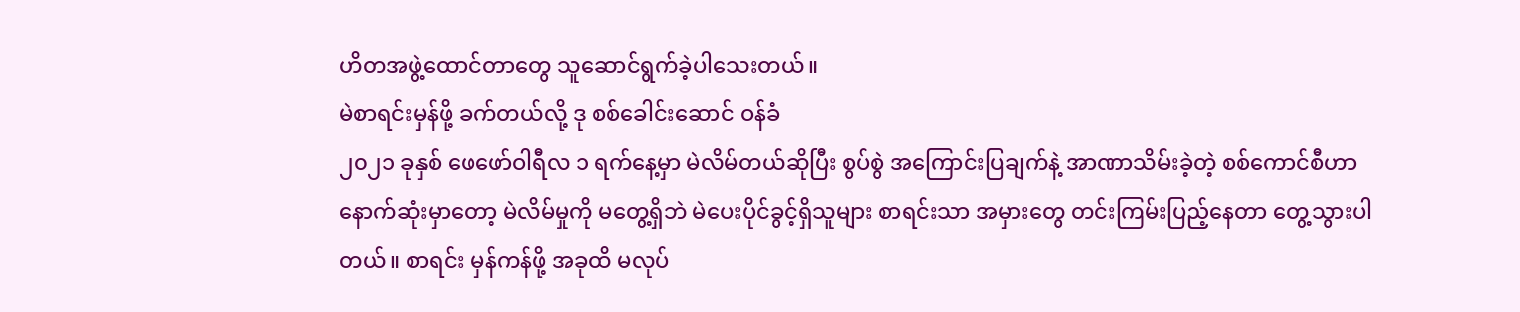ဟိတအဖွဲ့ထောင်တာတွေ သူဆောင်ရွက်ခဲ့ပါသေးတယ်။
မဲစာရင်းမှန်ဖို့ ခက်တယ်လို့ ဒု စစ်ခေါင်းဆောင် ဝန်ခံ
၂၀၂၁ ခုနှစ် ဖေဖော်ဝါရီလ ၁ ရက်နေ့မှာ မဲလိမ်တယ်ဆိုပြီး စွပ်စွဲ အကြောင်းပြချက်နဲ့ အာဏာသိမ်းခဲ့တဲ့ စစ်ကောင်စီဟာ နောက်ဆုံးမှာတော့ မဲလိမ်မှုကို မတွေ့ရှိဘဲ မဲပေးပိုင်ခွင့်ရှိသူများ စာရင်းသာ အမှားတွေ တင်းကြမ်းပြည့်နေတာ တွေ့သွားပါတယ်။ စာရင်း မှန်ကန်ဖို့ အခုထိ မလုပ်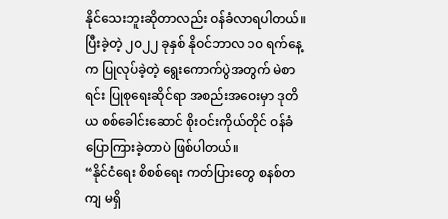နိုင်သေးဘူးဆိုတာလည်း ဝန်ခံလာရပါတယ်။
ပြီးခဲ့တဲ့ ၂၀၂၂ ခုနှစ် နိုဝင်ဘာလ ၁၀ ရက်နေ့က ပြုလုပ်ခဲ့တဲ့ ရွေးကောက်ပွဲအတွက် မဲစာရင်း ပြုစုရေးဆိုင်ရာ အစည်းအဝေးမှာ ဒုတိယ စစ်ခေါင်းဆောင် စိုးဝင်းကိုယ်တိုင် ဝန်ခံ ပြောကြားခဲ့တာပဲ ဖြစ်ပါတယ်။
“နိုင်ငံရေး စိစစ်ရေး ကတ်ပြားတွေ စနစ်တကျ မရှိ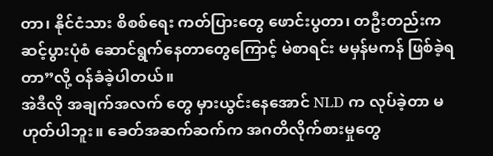တာ၊ နိုင်ငံသား စိစစ်ရေး ကတ်ပြားတွေ ဖောင်းပွတာ၊ တဦးတည်းက ဆင့်ပွားပုံစံ ဆောင်ရွက်နေတာတွေကြောင့် မဲစာရင်း မမှန်မကန် ဖြစ်ခဲ့ရတာ”လို့ ဝန်ခံခဲ့ပါတယ်။
အဲဒီလို အချက်အလက် တွေ မှားယွင်းနေအောင် NLD က လုပ်ခဲ့တာ မဟုတ်ပါဘူး။ ခေတ်အဆက်ဆက်က အဂတိလိုက်စားမှုတွေ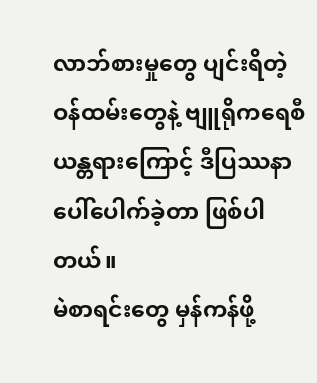လာဘ်စားမှုတွေ ပျင်းရိတဲ့ ဝန်ထမ်းတွေနဲ့ ဗျူရိုကရေစီ ယန္တရားကြောင့် ဒီပြဿနာ ပေါ်ပေါက်ခဲ့တာ ဖြစ်ပါတယ်။
မဲစာရင်းတွေ မှန်ကန်ဖို့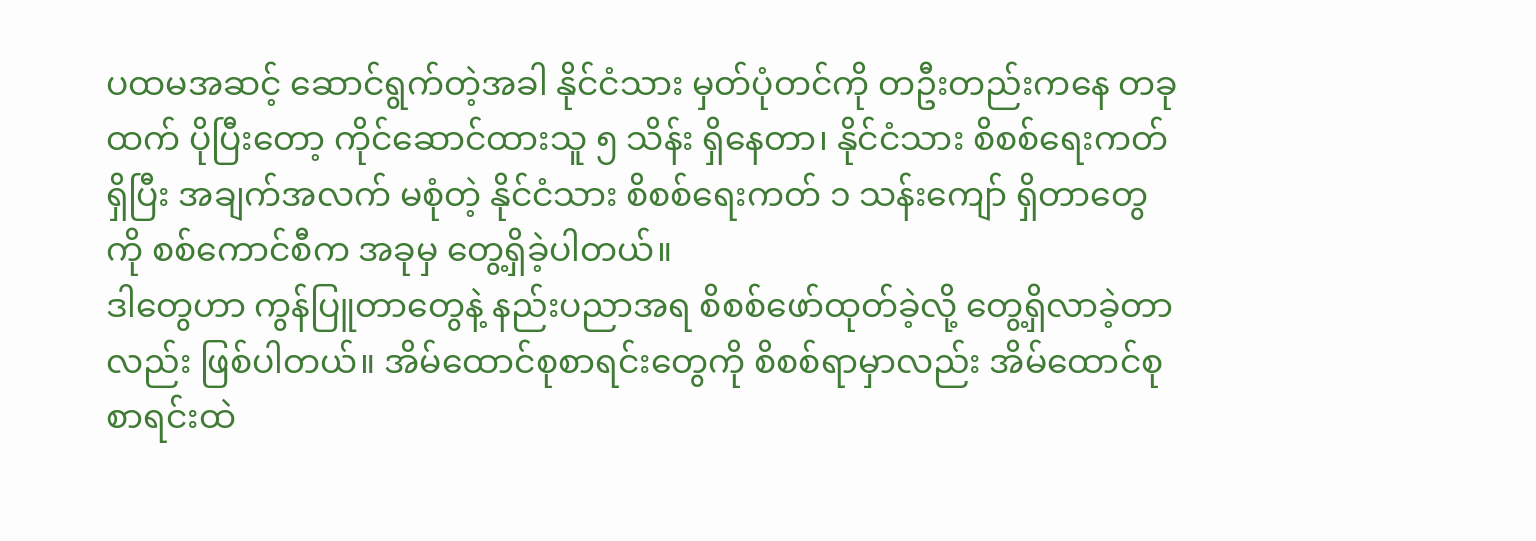ပထမအဆင့် ဆောင်ရွက်တဲ့အခါ နိုင်ငံသား မှတ်ပုံတင်ကို တဦးတည်းကနေ တခုထက် ပိုပြီးတော့ ကိုင်ဆောင်ထားသူ ၅ သိန်း ရှိနေတာ၊ နိုင်ငံသား စိစစ်ရေးကတ်ရှိပြီး အချက်အလက် မစုံတဲ့ နိုင်ငံသား စိစစ်ရေးကတ် ၁ သန်းကျော် ရှိတာတွေကို စစ်ကောင်စီက အခုမှ တွေ့ရှိခဲ့ပါတယ်။
ဒါတွေဟာ ကွန်ပြူတာတွေနဲ့ နည်းပညာအရ စိစစ်ဖော်ထုတ်ခဲ့လို့ တွေ့ရှိလာခဲ့တာလည်း ဖြစ်ပါတယ်။ အိမ်ထောင်စုစာရင်းတွေကို စိစစ်ရာမှာလည်း အိမ်ထောင်စုစာရင်းထဲ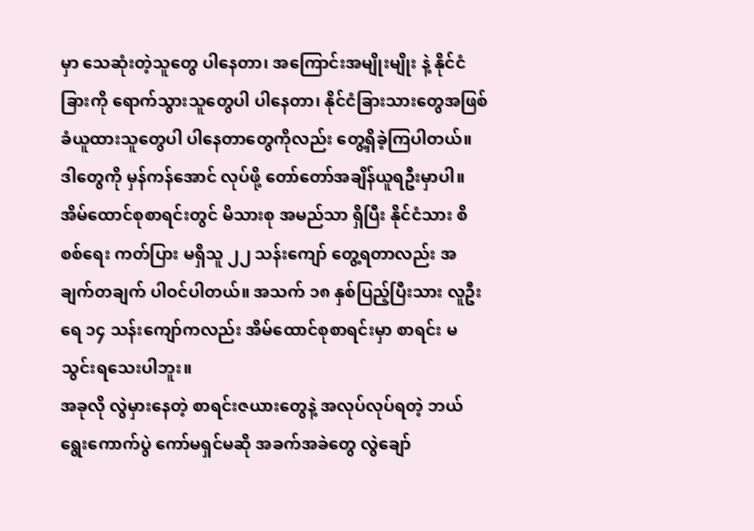မှာ သေဆုံးတဲ့သူတွေ ပါနေတာ၊ အကြောင်းအမျိုးမျိုး နဲ့ နိုင်ငံခြားကို ရောက်သွားသူတွေပါ ပါနေတာ၊ နိုင်ငံခြားသားတွေအဖြစ် ခံယူထားသူတွေပါ ပါနေတာတွေကိုလည်း တွေ့ရှိခဲ့ကြပါတယ်။ ဒါတွေကို မှန်ကန်အောင် လုပ်ဖို့ တော်တော်အချိန်ယူရဦးမှာပါ။
အိမ်ထောင်စုစာရင်းတွင် မိသားစု အမည်သာ ရှိပြီး နိုင်ငံသား စိစစ်ရေး ကတ်ပြား မရှိသူ ၂၂ သန်းကျော် တွေ့ရတာလည်း အချက်တချက် ပါဝင်ပါတယ်။ အသက် ၁၈ နှစ်ပြည့်ပြီးသား လူဦးရေ ၁၄ သန်းကျော်ကလည်း အိမ်ထောင်စုစာရင်းမှာ စာရင်း မသွင်းရသေးပါဘူး။
အခုလို လွဲမှားနေတဲ့ စာရင်းဇယားတွေနဲ့ အလုပ်လုပ်ရတဲ့ ဘယ်ရွေးကောက်ပွဲ ကော်မရှင်မဆို အခက်အခဲတွေ လွဲချော်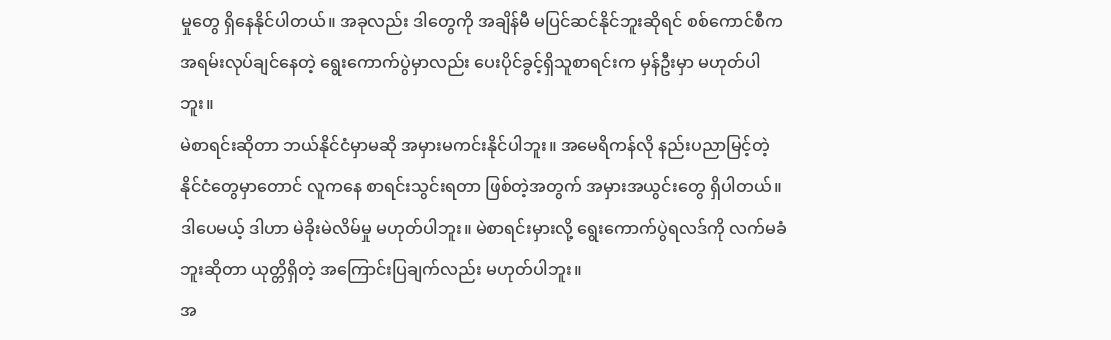မှုတွေ ရှိနေနိုင်ပါတယ်။ အခုလည်း ဒါတွေကို အချိန်မီ မပြင်ဆင်နိုင်ဘူးဆိုရင် စစ်ကောင်စီက အရမ်းလုပ်ချင်နေတဲ့ ရွေးကောက်ပွဲမှာလည်း ပေးပိုင်ခွင့်ရှိသူစာရင်းက မှန်ဦးမှာ မဟုတ်ပါဘူး။
မဲစာရင်းဆိုတာ ဘယ်နိုင်ငံမှာမဆို အမှားမကင်းနိုင်ပါဘူး။ အမေရိကန်လို နည်းပညာမြင့်တဲ့ နိုင်ငံတွေမှာတောင် လူကနေ စာရင်းသွင်းရတာ ဖြစ်တဲ့အတွက် အမှားအယွင်းတွေ ရှိပါတယ်။ဒါပေမယ့် ဒါဟာ မဲခိုးမဲလိမ်မှု မဟုတ်ပါဘူး။ မဲစာရင်းမှားလို့ ရွေးကောက်ပွဲရလဒ်ကို လက်မခံဘူးဆိုတာ ယုတ္တိရှိတဲ့ အကြောင်းပြချက်လည်း မဟုတ်ပါဘူး။
အ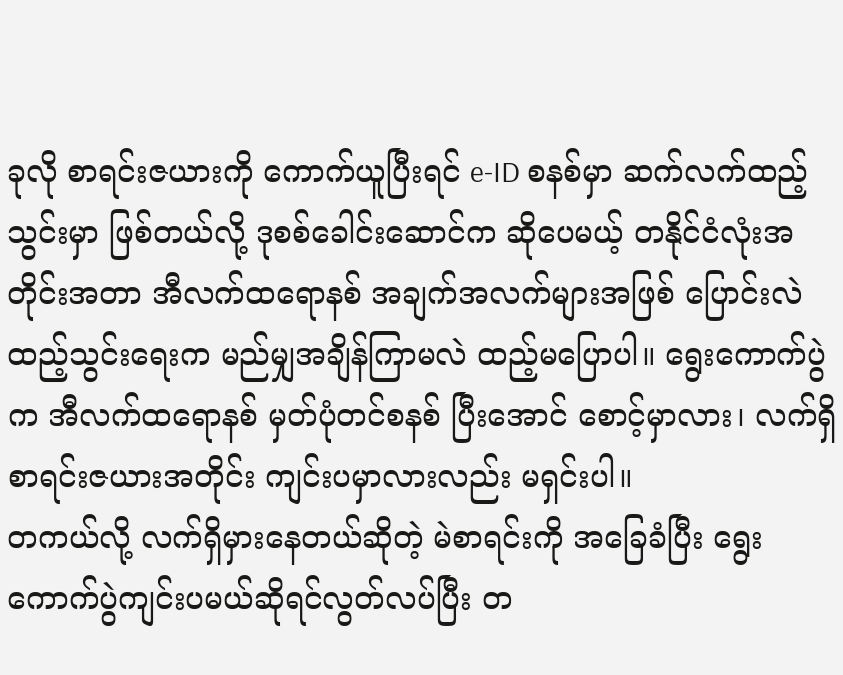ခုလို စာရင်းဇယားကို ကောက်ယူပြီးရင် e-ID စနစ်မှာ ဆက်လက်ထည့်သွင်းမှာ ဖြစ်တယ်လို့ ဒုစစ်ခေါင်းဆောင်က ဆိုပေမယ့် တနိုင်ငံလုံးအတိုင်းအတာ အီလက်ထရောနစ် အချက်အလက်များအဖြစ် ပြောင်းလဲထည့်သွင်းရေးက မည်မျှအချိန်ကြာမလဲ ထည့်မပြောပါ။ ရွေးကောက်ပွဲက အီလက်ထရောနစ် မှတ်ပုံတင်စနစ် ပြီးအောင် စောင့်မှာလား၊ လက်ရှိစာရင်းဇယားအတိုင်း ကျင်းပမှာလားလည်း မရှင်းပါ။
တကယ်လို့ လက်ရှိမှားနေတယ်ဆိုတဲ့ မဲစာရင်းကို အခြေခံပြီး ရွေးကောက်ပွဲကျင်းပမယ်ဆိုရင်လွတ်လပ်ပြီး တ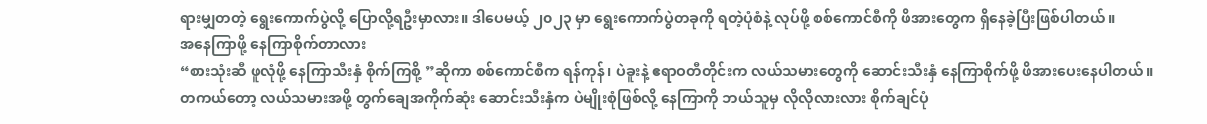ရားမျှတတဲ့ ရွေးကောက်ပွဲလို့ ပြောလို့ရဦးမှာလား။ ဒါပေမယ့် ၂၀၂၃ မှာ ရွေးကောက်ပွဲတခုကို ရတဲ့ပုံစံနဲ့ လုပ်ဖို့ စစ်ကောင်စီကို ဖိအားတွေက ရှိနေခဲ့ပြီးဖြစ်ပါတယ်။
အနေကြာဖို့ နေကြာစိုက်တာလား
“စားသုံးဆီ ဖူလုံဖို့ နေကြာသီးနှံ စိုက်ကြစို့ ”ဆိုကာ စစ်ကောင်စီက ရန်ကုန်၊ ပဲခူးနဲ့ ဧရာဝတီတိုင်းက လယ်သမားတွေကို ဆောင်းသီးနှံ နေကြာစိုက်ဖို့ ဖိအားပေးနေပါတယ်။
တကယ်တော့ လယ်သမားအဖို့ တွက်ချေအကိုက်ဆုံး ဆောင်းသီးနှံက ပဲမျိုးစုံဖြစ်လို့ နေကြာကို ဘယ်သူမှ လိုလိုလားလား စိုက်ချင်ပုံ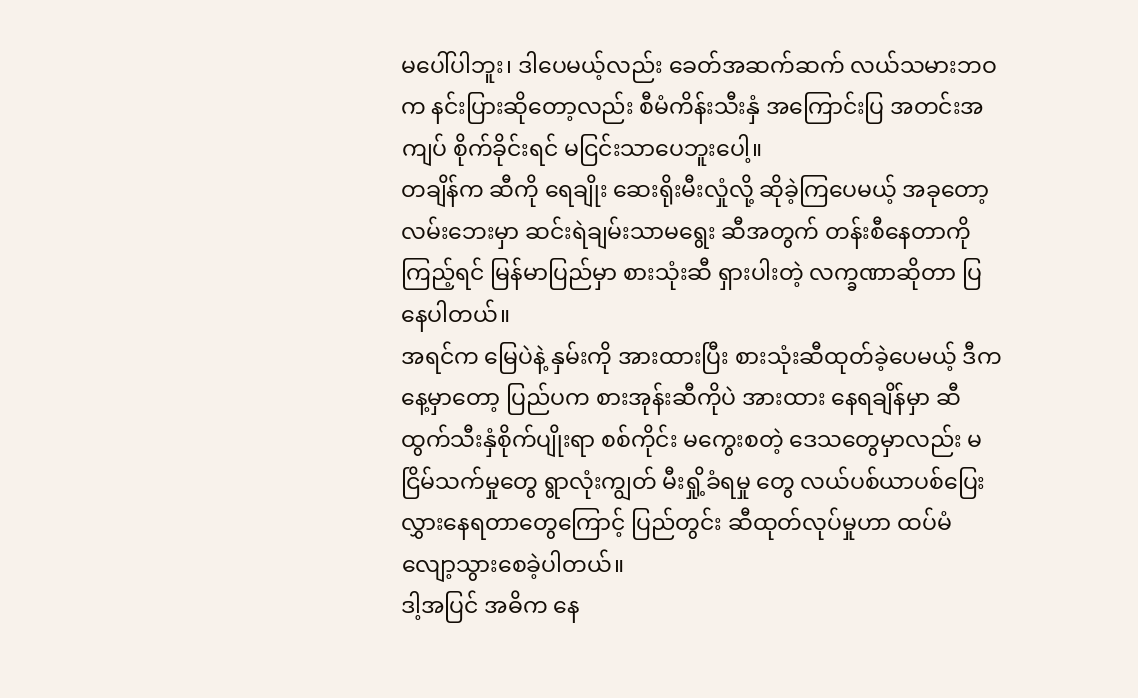မပေါ်ပါဘူး၊ ဒါပေမယ့်လည်း ခေတ်အဆက်ဆက် လယ်သမားဘဝက နင်းပြားဆိုတော့လည်း စီမံကိန်းသီးနှံ အကြောင်းပြ အတင်းအကျပ် စိုက်ခိုင်းရင် မငြင်းသာပေဘူးပေါ့။
တချိန်က ဆီကို ရေချိုး ဆေးရိုးမီးလှုံလို့ ဆိုခဲ့ကြပေမယ့် အခုတော့ လမ်းဘေးမှာ ဆင်းရဲချမ်းသာမရွေး ဆီအတွက် တန်းစီနေတာကို ကြည့်ရင် မြန်မာပြည်မှာ စားသုံးဆီ ရှားပါးတဲ့ လက္ခဏာဆိုတာ ပြနေပါတယ်။
အရင်က မြေပဲနဲ့ နှမ်းကို အားထားပြီး စားသုံးဆီထုတ်ခဲ့ပေမယ့် ဒီကနေ့မှာတော့ ပြည်ပက စားအုန်းဆီကိုပဲ အားထား နေရချိန်မှာ ဆီထွက်သီးနှံစိုက်ပျိုးရာ စစ်ကိုင်း မကွေးစတဲ့ ဒေသတွေမှာလည်း မငြိမ်သက်မှုတွေ ရွာလုံးကျွတ် မီးရှို့ခံရမှု တွေ လယ်ပစ်ယာပစ်ပြေးလွှားနေရတာတွေကြောင့် ပြည်တွင်း ဆီထုတ်လုပ်မှုဟာ ထပ်မံလျော့သွားစေခဲ့ပါတယ်။
ဒါ့အပြင် အဓိက နေ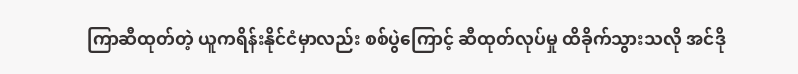ကြာဆီထုတ်တဲ့ ယူကရိန်းနိုင်ငံမှာလည်း စစ်ပွဲကြောင့် ဆီထုတ်လုပ်မှု ထိခိုက်သွားသလို အင်ဒို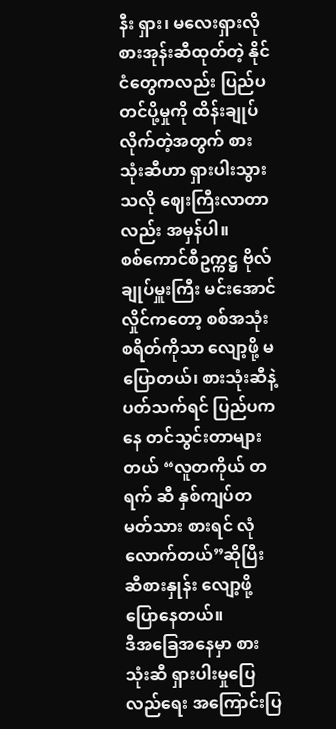နီး ရှား၊ မလေးရှားလို စားအုန်းဆီထုတ်တဲ့ နိုင်ငံတွေကလည်း ပြည်ပတင်ပို့မှုကို ထိန်းချုပ်လိုက်တဲ့အတွက် စားသုံးဆီဟာ ရှားပါးသွားသလို ဈေးကြီးလာတာလည်း အမှန်ပါ။
စစ်ကောင်စီဥက္ကဋ္ဌ ဗိုလ်ချုပ်မှူးကြီး မင်းအောင်လှိုင်ကတော့ စစ်အသုံးစရိတ်ကိုသာ လျော့ဖို့ မပြောတယ်၊ စားသုံးဆီနဲ့ ပတ်သက်ရင် ပြည်ပကနေ တင်သွင်းတာများတယ် “လူတကိုယ် တရက် ဆီ နှစ်ကျပ်တမတ်သား စားရင် လုံလောက်တယ်”ဆိုပြီး ဆီစားနှုန်း လျော့ဖို့ ပြောနေတယ်။
ဒီအခြေအနေမှာ စားသုံးဆီ ရှားပါးမှုပြေလည်ရေး အကြောင်းပြ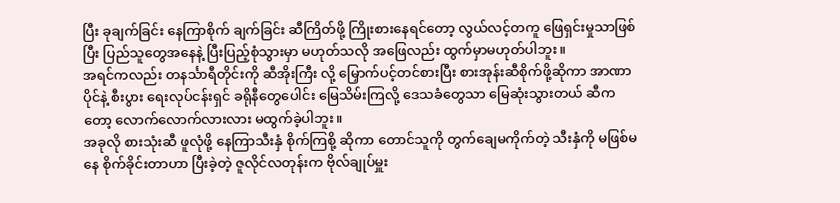ပြီး ခုချက်ခြင်း နေကြာစိုက် ချက်ခြင်း ဆီကြိတ်ဖို့ ကြိုးစားနေရင်တော့ လွယ်လင့်တကူ ဖြေရှင်းမှုသာဖြစ်ပြီး ပြည်သူတွေအနေနဲ့ ပြီးပြည့်စုံသွားမှာ မဟုတ်သလို အဖြေလည်း ထွက်မှာမဟုတ်ပါဘူး။
အရင်ကလည်း တနင်္သာရီတိုင်းကို ဆီအိုးကြီး လို့ မြှောက်ပင့်တင်စားပြီး စားအုန်းဆီစိုက်ဖို့ဆိုကာ အာဏာပိုင်နဲ့ စီးပွား ရေးလုပ်ငန်းရှင် ခရိုနီတွေပေါင်း မြေသိမ်းကြလို့ ဒေသခံတွေသာ မြေဆုံးသွားတယ် ဆီကတော့ လောက်လောက်လားလား မထွက်ခဲ့ပါဘူး။
အခုလို စားသုံးဆီ ဖူလုံဖို့ နေကြာသီးနှံ စိုက်ကြစို့ ဆိုကာ တောင်သူကို တွက်ချေမကိုက်တဲ့ သီးနှံကို မဖြစ်မနေ စိုက်ခိုင်းတာဟာ ပြီးခဲ့တဲ့ ဇူလိုင်လတုန်းက ဗိုလ်ချုပ်မှူး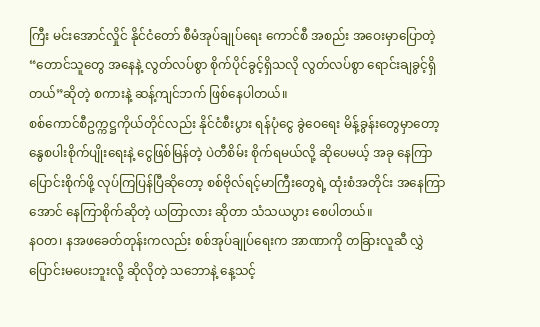ကြီး မင်းအောင်လှိုင် နိုင်ငံတော် စီမံအုပ်ချုပ်ရေး ကောင်စီ အစည်း အဝေးမှာပြောတဲ့“တောင်သူတွေ အနေနဲ့ လွတ်လပ်စွာ စိုက်ပိုင်ခွင့်ရှိသလို လွတ်လပ်စွာ ရောင်းချခွင့်ရှိတယ်”ဆိုတဲ့ စကားနဲ့ ဆန့်ကျင်ဘက် ဖြစ်နေပါတယ်။
စစ်ကောင်စီဥက္ကဋ္ဌကိုယ်တိုင်လည်း နိုင်ငံစီးပွား ရန်ပုံငွေ ခွဲဝေရေး မိန့်ခွန်းတွေမှာတော့ နွေစပါးစိုက်ပျိုးရေးနဲ့ ငွေဖြစ်မြန်တဲ့ ပဲတီစိမ်း စိုက်ရမယ်လို့ ဆိုပေမယ့် အခု နေကြာပြောင်းစိုက်ဖို့ လုပ်ကြပြန်ပြီဆိုတော့ စစ်ဗိုလ်ရင့်မာကြီးတွေရဲ့ ထုံးစံအတိုင်း အနေကြာအောင် နေကြာစိုက်ဆိုတဲ့ ယတြာလား ဆိုတာ သံသယပွား စေပါတယ်။
နဝတ၊ နအဖခေတ်တုန်းကလည်း စစ်အုပ်ချုပ်ရေးက အာဏာကို တခြားလူဆီ လွှဲပြောင်းမပေးဘူးလို့ ဆိုလိုတဲ့ သဘောနဲ့ နေ့သင့်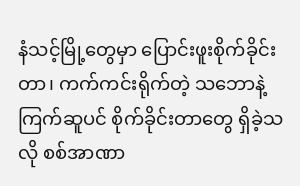နံသင့်မြို့တွေမှာ ပြောင်းဖူးစိုက်ခိုင်းတာ၊ ကက်ကင်းရိုက်တဲ့ သဘောနဲ့ ကြက်ဆူပင် စိုက်ခိုင်းတာတွေ ရှိခဲ့သလို စစ်အာဏာ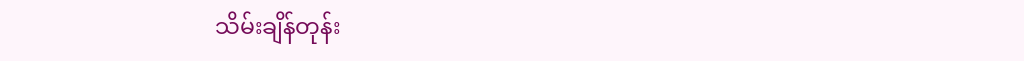သိမ်းချိန်တုန်း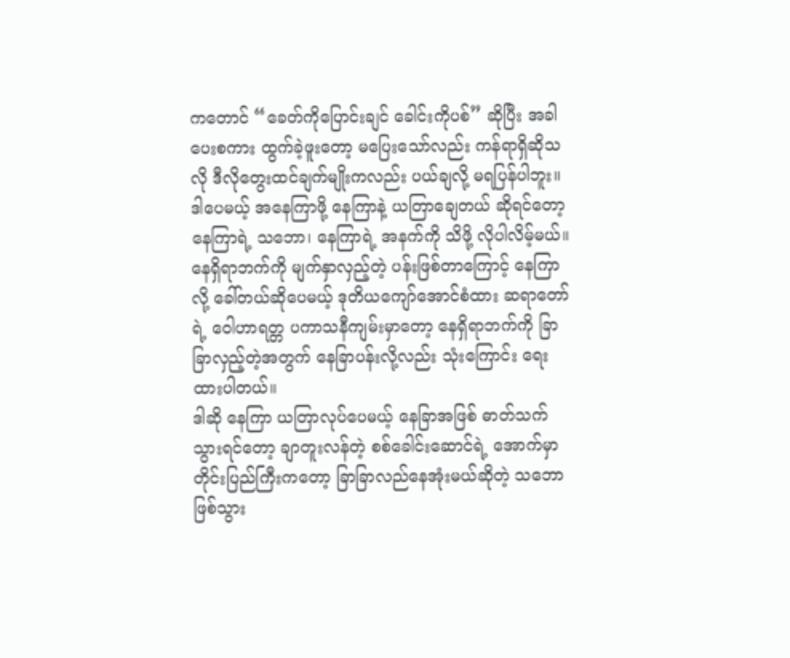ကတောင် “ခေတ်ကိုပြောင်းချင် ခေါင်းကိုပစ်” ဆိုပြီး အခါပေးစကား ထွက်ခဲ့ဖူးတော့ မပြေးသော်လည်း ကန်ရာရှိဆိုသလို ဒီလိုတွေးထင်ချက်မျိုးကလည်း ပယ်ချလို့ မရပြန်ပါဘူး။
ဒါပေမယ့် အနေကြာဖို့ နေကြာနဲ့ ယတြာချေတယ် ဆိုရင်တော့ နေကြာရဲ့ သဘော၊ နေကြာရဲ့ အနက်ကို သိဖို့ လိုပါလိမ့်မယ်။
နေရှိရာဘက်ကို မျက်နှာလှည့်တဲ့ ပန်းဖြစ်တာကြောင့် နေကြာလို့ ခေါ်တယ်ဆိုပေမယ့် ဒုတိယကျော်အောင်စံထား ဆရာတော်ရဲ့ ဝေါဟာရတ္တ ပကာသနီကျမ်းမှာတော့ နေရှိရာဘက်ကို ခြာခြာလှည့်တဲ့အတွက် နေခြာပန်းလို့လည်း သုံးကြောင်း ရေးထားပါတယ်။
ဒါဆို နေကြာ ယတြာလုပ်ပေမယ့် နေခြာအဖြစ် ဓာတ်သက်သွားရင်တော့ ချာတူးလန်တဲ့ စစ်ခေါင်းဆောင်ရဲ့ အောက်မှာ တိုင်းပြည်ကြီးကတော့ ခြာခြာလည်နေအုံးမယ်ဆိုတဲ့ သဘောဖြစ်သွား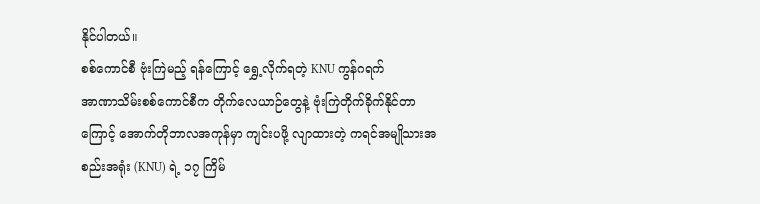နိုင်ပါတယ်။
စစ်ကောင်စီ ဗုံးကြဲမည့် ရန်ကြောင့် ရွှေ့လိုက်ရတဲ့ KNU ကွန်ဂရက်
အာဏာသိမ်းစစ်ကောင်စီက တိုက်လေယာဉ်တွေနဲ့ ဗုံးကြဲတိုက်ခိုက်နိုင်တာကြောင့် အောက်တိုဘာလအကုန်မှာ ကျင်းပဖို့ လျာထားတဲ့ ကရင်အမျိုသားအစည်းအရုံး (KNU) ရဲ့ ၁၇ ကြိမ်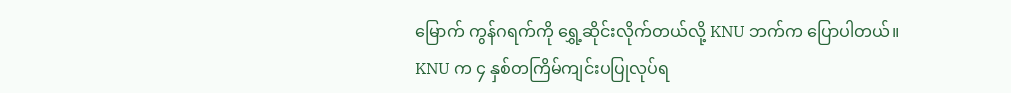မြောက် ကွန်ဂရက်ကို ရွှေ့ဆိုင်းလိုက်တယ်လို့ KNU ဘက်က ပြောပါတယ်။
KNU က ၄ နှစ်တကြိမ်ကျင်းပပြုလုပ်ရ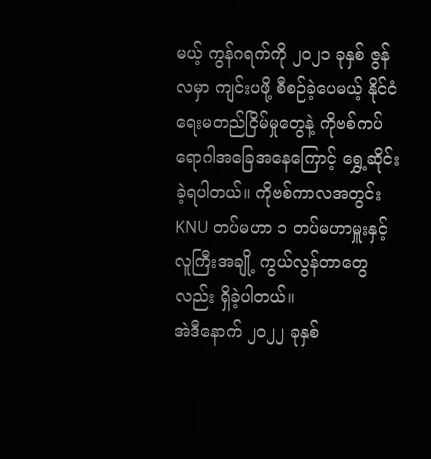မယ့် ကွန်ဂရက်ကို ၂၀၂၁ ခုနှစ် ဇွန်လမှာ ကျင်းပဖို့ စီစဉ်ခဲ့ပေမယ့် နိုင်ငံရေးမတည်ငြိမ်မှုတွေနဲ့ ကိုဗစ်ကပ်ရောဂါအခြေအနေကြောင့် ရွှေ့ဆိုင်းခဲ့ရပါတယ်။ ကိုဗစ်ကာလအတွင်း KNU တပ်မဟာ ၁ တပ်မဟာမှူးနှင့် လူကြီးအချို့ ကွယ်လွန်တာတွေလည်း ရှိခဲ့ပါတယ်။
အဲဒီနောက် ၂၀၂၂ ခုနှစ်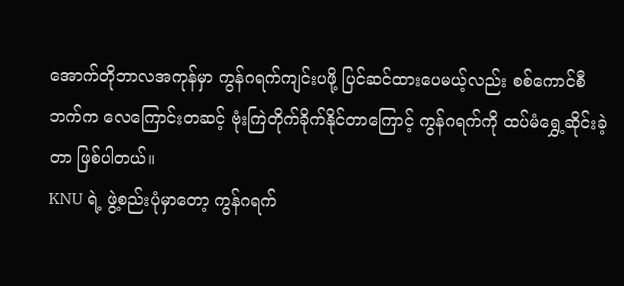အောက်တိုဘာလအကုန်မှာ ကွန်ဂရက်ကျင်းပဖို့ ပြင်ဆင်ထားပေမယ့်လည်း စစ်ကောင်စီဘက်က လေကြောင်းတဆင့် ဗုံးကြဲတိုက်ခိုက်နိုင်တာကြောင့် ကွန်ဂရက်ကို ထပ်မံရွှေ့ဆိုင်းခဲ့တာ ဖြစ်ပါတယ်။
KNU ရဲ့ ဖွဲ့စည်းပုံမှာတော့ ကွန်ဂရက်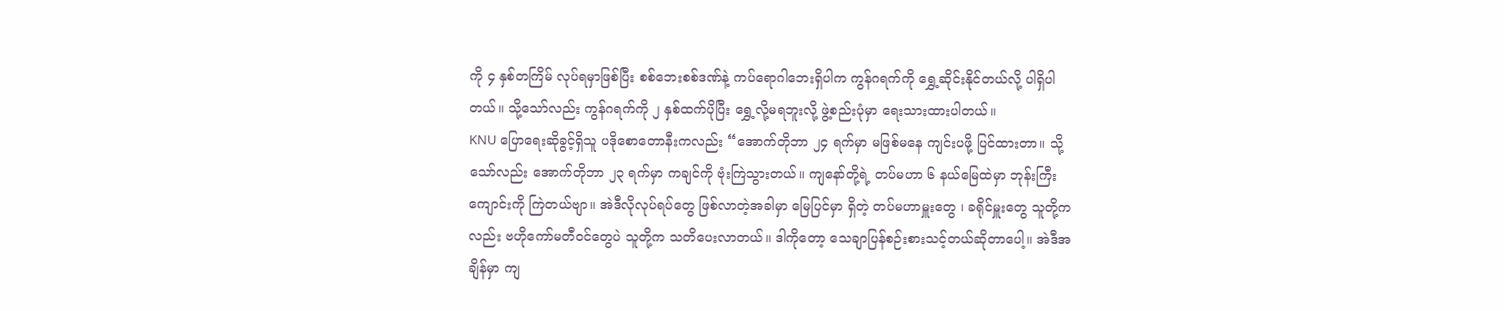ကို ၄ နှစ်တကြိမ် လုပ်ရမှာဖြစ်ပြီး စစ်ဘေးစစ်ဒဏ်နဲ့ ကပ်ရောဂါဘေးရှိပါက ကွန်ဂရက်ကို ရွှေ့ဆိုင်းနိုင်တယ်လို့ ပါရှိပါတယ်။ သို့သော်လည်း ကွန်ဂရက်ကို ၂ နှစ်ထက်ပိုပြီး ရွှေ့လို့မရဘူးလို့ ဖွဲ့စည်းပုံမှာ ရေးသားထားပါတယ်။
KNU ပြောရေးဆိုခွင့်ရှိသူ ပဒိုစောတောနီးကလည်း “အောက်တိုဘာ ၂၄ ရက်မှာ မဖြစ်မနေ ကျင်းပဖို့ ပြင်ထားတာ။ သို့သော်လည်း အောက်တိုဘာ ၂၃ ရက်မှာ ကချင်ကို ဗုံးကြဲသွားတယ်။ ကျနော်တို့ရဲ့ တပ်မဟာ ၆ နယ်မြေထဲမှာ ဘုန်းကြီးကျောင်းကို ကြဲတယ်ဗျာ။ အဲဒီလိုလုပ်ရပ်တွေ ဖြစ်လာတဲ့အခါမှာ မြေပြင်မှာ ရှိတဲ့ တပ်မဟာမှူးတွေ ၊ ခရိုင်မှူးတွေ သူတို့ကလည်း ဗဟိုကော်မတီဝင်တွေပဲ သူတို့က သတိပေးလာတယ်။ ဒါကိုတော့ သေချာပြန်စဉ်းစားသင့်တယ်ဆိုတာပေါ့။ အဲဒီအချိန်မှာ ကျ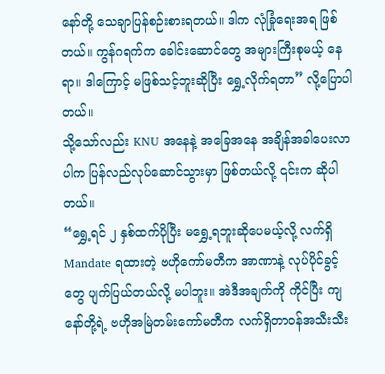နော်တို့ သေချာပြန်စဉ်းစားရတယ်။ ဒါက လုံခြုံရေးအရ ဖြစ်တယ်။ ကွန်ဂရက်က ခေါင်းဆောင်တွေ အများကြီးစုမယ့် နေရာ။ ဒါကြောင့် မဖြစ်သင့်ဘူးဆိုပြီး ရွှေ့လိုက်ရတာ” လို့ပြောပါတယ်။
သို့သော်လည်း KNU အနေနဲ့ အခြေအနေ အချိန်အခါပေးလာပါက ပြန်လည်လုပ်ဆောင်သွားမှာ ဖြစ်တယ်လို့ ၎င်းက ဆိုပါတယ်။
“ရွှေ့ရင် ၂ နှစ်ထက်ပိုပြီး မရွှေ့ရဘူးဆိုပေမယ့်လို့ လက်ရှိ Mandate ရထားတဲ့ ဗဟိုကော်မတီက အာဏာနဲ့ လုပ်ပိုင်ခွင့်တွေ ပျက်ပြယ်တယ်လို့ မပါဘူး။ အဲဒီအချက်ကို ကိုင်ပြီး ကျနော်တို့ရဲ့ ဗဟိုအမြဲတမ်းကော်မတီက လက်ရှိတာဝန်အသီးသီး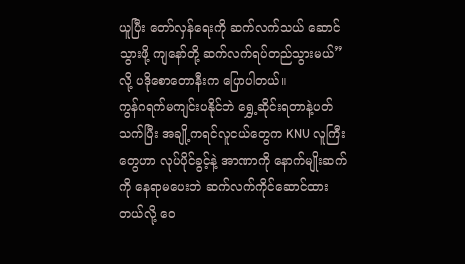ယူပြီး တော်လှန်ရေးကို ဆက်လက်သယ် ဆောင်သွားဖို့ ကျနော်တို့ ဆက်လက်ရပ်တည်သွားမယ်”လို့ ပဒိုစောတောနီးက ပြောပါတယ်။
ကွန်ဂရက်မကျင်းပနိုင်ဘဲ ရွှေ့ဆိုင်းရတာနဲ့ပတ်သက်ပြီး အချို့ကရင်လူငယ်တွေက KNU လူကြီးတွေဟာ လုပ်ပိုင်ခွင့်နဲ့ အာဏာကို နောက်မျိုးဆက်ကို နေရာမပေးဘဲ ဆက်လက်ကိုင်ဆောင်ထားတယ်လို့ ဝေ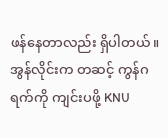ဖန်နေတာလည်း ရှိပါတယ်။
အွန်လိုင်းက တဆင့် ကွန်ဂရက်ကို ကျင်းပဖို့ KNU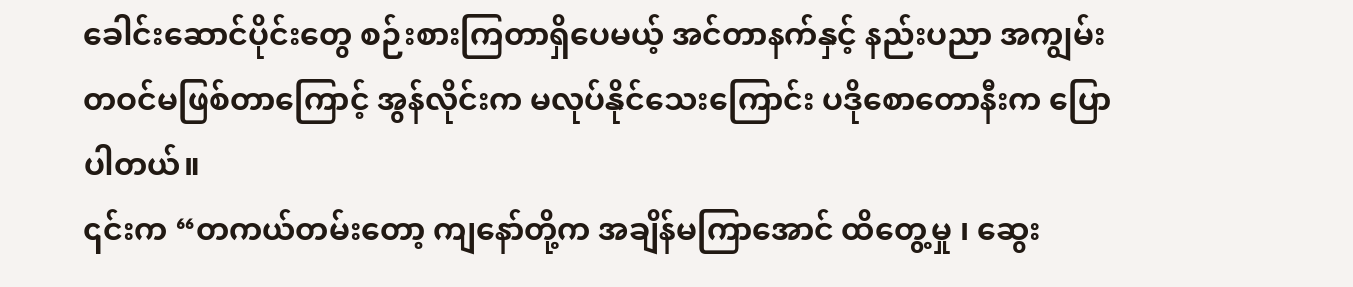ခေါင်းဆောင်ပိုင်းတွေ စဉ်းစားကြတာရှိပေမယ့် အင်တာနက်နှင့် နည်းပညာ အကျွမ်းတဝင်မဖြစ်တာကြောင့် အွန်လိုင်းက မလုပ်နိုင်သေးကြောင်း ပဒိုစောတောနီးက ပြောပါတယ်။
၎င်းက “တကယ်တမ်းတော့ ကျနော်တို့က အချိန်မကြာအောင် ထိတွေ့မှု ၊ ဆွေး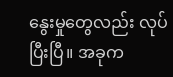နွေးမှုတွေလည်း လုပ်ပြီးပြီ။ အခုက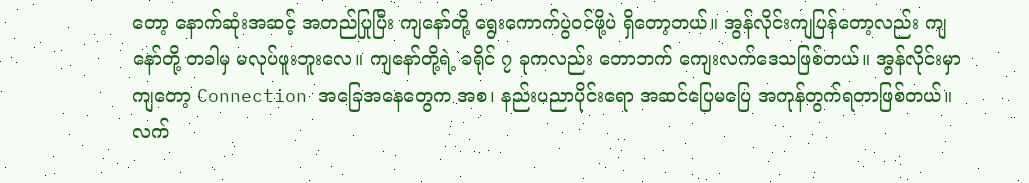တော့ နောက်ဆုံးအဆင့် အတည်ပြုပြီး ကျနော်တို့ ရွေးကောက်ပွဲဝင်ဖို့ပဲ ရှိတော့တယ်။ အွန်လိုင်းကျပြန်တော့လည်း ကျနော်တို့ တခါမှ မလုပ်ဖူးဘူးလေ။ ကျနော်တို့ရဲ့ ခရိုင် ၇ ခုကလည်း တောဘက် ကျေးလက်ဒေသဖြစ်တယ်။ အွန်လိုင်းမှာကျတော့ Connection အခြေအနေတွေက အစ၊ နည်းပညာပိုင်းရော အဆင်ပြေမပြေ အကုန်တွက်ရတာဖြစ်တယ်။ လက်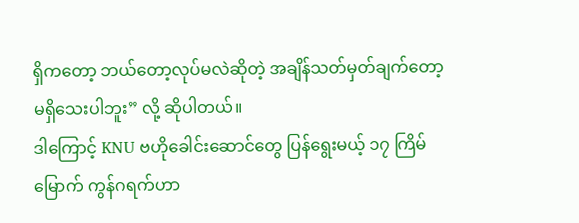ရှိကတော့ ဘယ်တော့လုပ်မလဲဆိုတဲ့ အချိန်သတ်မှတ်ချက်တော့ မရှိသေးပါဘူး” လို့ ဆိုပါတယ်။
ဒါကြောင့် KNU ဗဟိုခေါင်းဆောင်တွေ ပြန်ရွေးမယ့် ၁၇ ကြိမ်မြောက် ကွန်ဂရက်ဟာ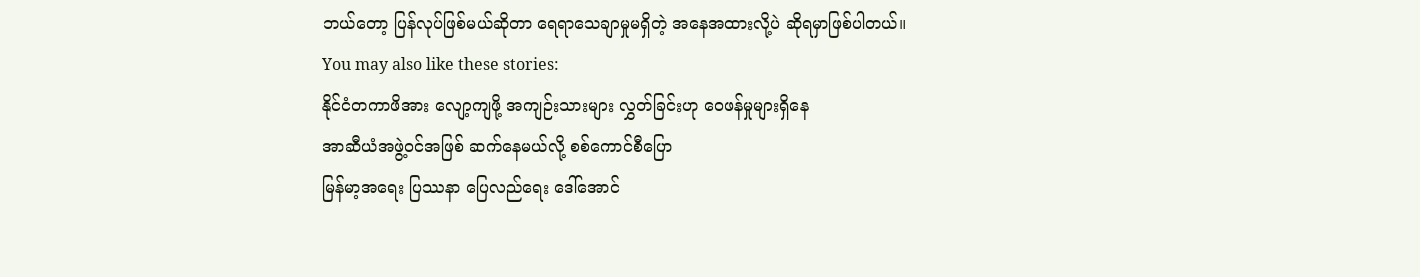ဘယ်တော့ ပြန်လုပ်ဖြစ်မယ်ဆိုတာ ရေရာသေချာမှုမရှိတဲ့ အနေအထားလို့ပဲ ဆိုရမှာဖြစ်ပါတယ်။
You may also like these stories:
နိုင်ငံတကာဖိအား လျော့ကျဖို့ အကျဉ်းသားများ လွှတ်ခြင်းဟု ဝေဖန်မှုများရှိနေ
အာဆီယံအဖွဲ့ဝင်အဖြစ် ဆက်နေမယ်လို့ စစ်ကောင်စီပြော
မြန်မာ့အရေး ပြဿနာ ပြေလည်ရေး ဒေါ်အောင်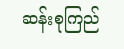ဆန်းစုကြည်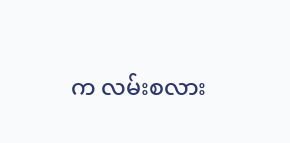က လမ်းစလား